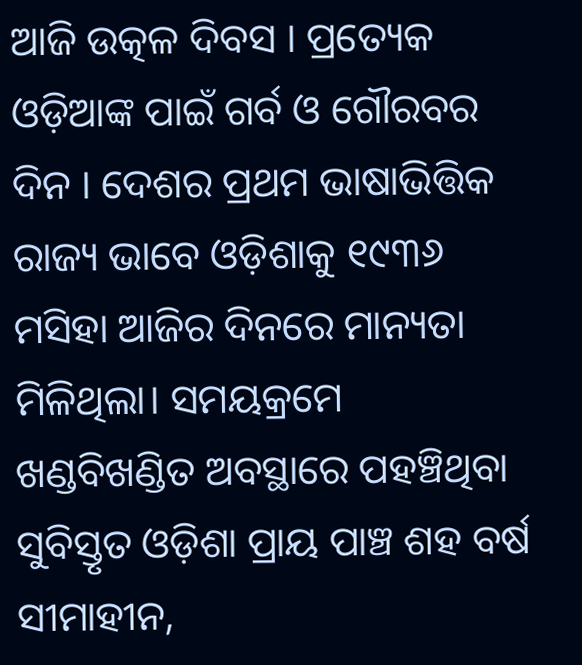ଆଜି ଉତ୍କଳ ଦିବସ । ପ୍ରତ୍ୟେକ ଓଡ଼ିଆଙ୍କ ପାଇଁ ଗର୍ବ ଓ ଗୌରବର ଦିନ । ଦେଶର ପ୍ରଥମ ଭାଷାଭିତ୍ତିକ ରାଜ୍ୟ ଭାବେ ଓଡ଼ିଶାକୁ ୧୯୩୬ ମସିହା ଆଜିର ଦିନରେ ମାନ୍ୟତା ମିଳିଥିଲା। ସମୟକ୍ରମେ ଖଣ୍ଡବିଖଣ୍ଡିତ ଅବସ୍ଥାରେ ପହଞ୍ଚିଥିବା ସୁବିସ୍ତୃତ ଓଡ଼ିଶା ପ୍ରାୟ ପାଞ୍ଚ ଶହ ବର୍ଷ ସୀମାହୀନ,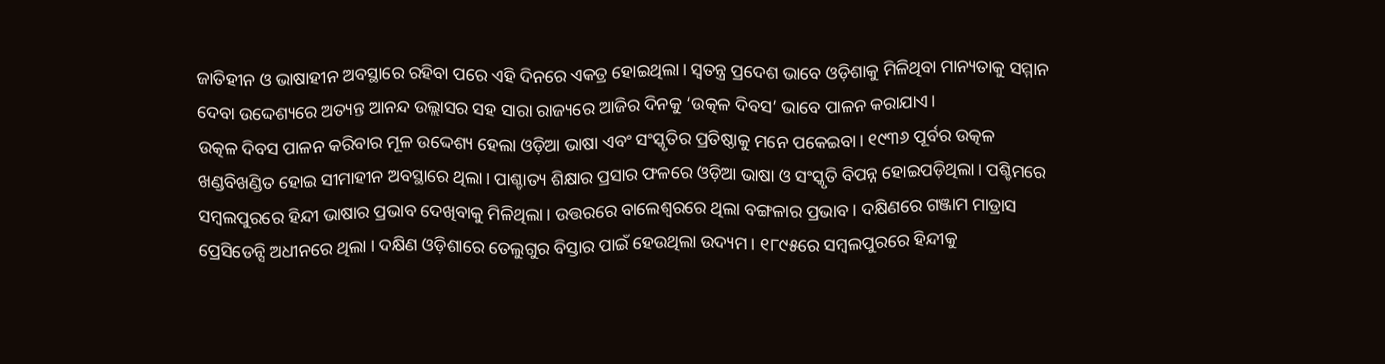ଜାତିହୀନ ଓ ଭାଷାହୀନ ଅବସ୍ଥାରେ ରହିବା ପରେ ଏହି ଦିନରେ ଏକତ୍ର ହୋଇଥିଲା। ସ୍ବତନ୍ତ୍ର ପ୍ରଦେଶ ଭାବେ ଓଡ଼ିଶାକୁ ମିଳିଥିବା ମାନ୍ୟତାକୁ ସମ୍ମାନ ଦେବା ଉଦ୍ଦେଶ୍ୟରେ ଅତ୍ୟନ୍ତ ଆନନ୍ଦ ଉଲ୍ଲାସର ସହ ସାରା ରାଜ୍ୟରେ ଆଜିର ଦିନକୁ ‘ଉତ୍କଳ ଦିବସ’ ଭାବେ ପାଳନ କରାଯାଏ।
ଉତ୍କଳ ଦିବସ ପାଳନ କରିବାର ମୂଳ ଉଦ୍ଦେଶ୍ୟ ହେଲା ଓଡ଼ିଆ ଭାଷା ଏବଂ ସଂସ୍କୃତିର ପ୍ରତିଷ୍ଠାକୁ ମନେ ପକେଇବା। ୧୯୩୬ ପୂର୍ବର ଉତ୍କଳ ଖଣ୍ଡବିଖଣ୍ଡିତ ହୋଇ ସୀମାହୀନ ଅବସ୍ଥାରେ ଥିଲା। ପାଶ୍ଚାତ୍ୟ ଶିକ୍ଷାର ପ୍ରସାର ଫଳରେ ଓଡ଼ିଆ ଭାଷା ଓ ସଂସ୍କୃତି ବିପନ୍ନ ହୋଇପଡ଼ିଥିଲା। ପଶ୍ଚିମରେ ସମ୍ବଲପୁରରେ ହିନ୍ଦୀ ଭାଷାର ପ୍ରଭାବ ଦେଖିବାକୁ ମିଳିଥିଲା। ଉତ୍ତରରେ ବାଲେଶ୍ୱରରେ ଥିଲା ବଙ୍ଗଳାର ପ୍ରଭାବ। ଦକ୍ଷିଣରେ ଗଞ୍ଜାମ ମାଡ୍ରାସ ପ୍ରେସିଡେନ୍ସି ଅଧୀନରେ ଥିଲା । ଦକ୍ଷିଣ ଓଡ଼ିଶାରେ ତେଲୁଗୁର ବିସ୍ତାର ପାଇଁ ହେଉଥିଲା ଉଦ୍ୟମ । ୧୮୯୫ରେ ସମ୍ବଲପୁରରେ ହିନ୍ଦୀକୁ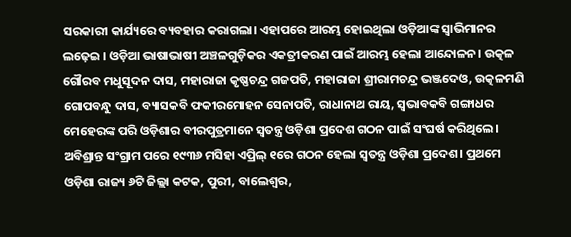ସରକାରୀ କାର୍ଯ୍ୟରେ ବ୍ୟବହାର କରାଗଲା। ଏହାପରେ ଆରମ୍ଭ ହୋଇଥିଲା ଓଡ଼ିଆଙ୍କ ସ୍ୱାଭିମାନର ଲଢ଼େଇ । ଓଡ଼ିଆ ଭାଷାଭାଷୀ ଅଞ୍ଚଳଗୁଡ଼ିକର ଏକତ୍ରୀକରଣ ପାଇଁ ଆରମ୍ଭ ହେଲା ଆନ୍ଦୋଳନ। ଉତ୍କଳ ଗୌରବ ମଧୁସୂଦନ ଦାସ, ମହାରାଜା କୃଷ୍ଣଚନ୍ଦ୍ର ଗଜପତି, ମହାରାଜା ଶ୍ରୀରାମଚନ୍ଦ୍ର ଭଞ୍ଜଦେଓ, ଉତ୍କଳମଣି ଗୋପବନ୍ଧୁ ଦାସ, ବ୍ୟାସକବି ଫକୀରମୋହନ ସେନାପତି, ରାଧାନାଥ ରାୟ, ସ୍ବଭାବକବି ଗଙ୍ଗାଧର ମେହେରଙ୍କ ପରି ଓଡ଼ିଶାର ବୀରପୁତ୍ରମାନେ ସ୍ବତନ୍ତ୍ର ଓଡ଼ିଶା ପ୍ରଦେଶ ଗଠନ ପାଇଁ ସଂଘର୍ଷ କରିଥିଲେ।
ଅବିଶ୍ରାନ୍ତ ସଂଗ୍ରାମ ପରେ ୧୯୩୬ ମସିହା ଏପ୍ରିଲ୍ ୧ରେ ଗଠନ ହେଲା ସ୍ବତନ୍ତ୍ର ଓଡ଼ିଶା ପ୍ରଦେଶ। ପ୍ରଥମେ ଓଡ଼ିଶା ରାଜ୍ୟ ୬ଟି ଜିଲ୍ଲା କଟକ, ପୁରୀ, ବାଲେଶ୍ବର,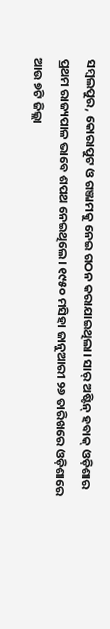ସମ୍ବଲପୁର, କୋରାପୁଟ ଓ ଗଞ୍ଜାମକୁ ନେଇ ଗଠନ କରାଯାଇଥିଲା। ସାର୍ ଅଷ୍ଟିନ୍ ହବାକ୍ ଓଡ଼ିଶାର ପ୍ରଥମ ରାଜ୍ୟପାଳ ଭାବେ ଶପଥ ନେଇଥିଲେ। ୧୯୫୦ ମସିହା ଜାନୁଆରୀ ୨୬ ତାରିଖରେ ଓଡ଼ିଶାରେ ଆଉ ୭ଟି ଜିଲ୍ଲା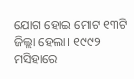ଯୋଗ ହୋଇ ମୋଟ ୧୩ଟି ଜିଲ୍ଲା ହେଲା। ୧୯୯୨ ମସିହାରେ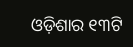ଓଡ଼ିଶାର ୧୩ଟି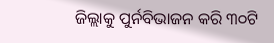ଜିଲ୍ଲାକୁ ପୁର୍ନବିଭାଜନ କରି ୩୦ଟି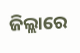ଜିଲ୍ଲାରେ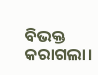ବିଭକ୍ତ କରାଗଲା।